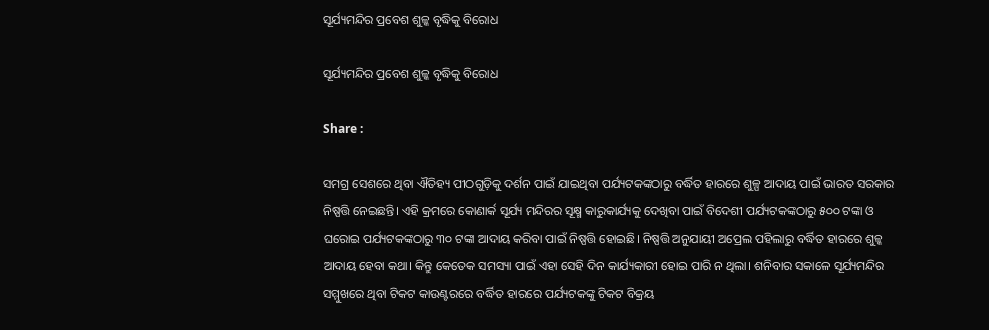ସୂର୍ଯ୍ୟମନ୍ଦିର ପ୍ରବେଶ ଶୁଳ୍କ ବୃଦ୍ଧିକୁ ବିରୋଧ

ସୂର୍ଯ୍ୟମନ୍ଦିର ପ୍ରବେଶ ଶୁଳ୍କ ବୃଦ୍ଧିକୁ ବିରୋଧ

Share :

ସମଗ୍ର ସେଶରେ ଥିବା ଐତିହ୍ୟ ପୀଠଗୁଡ଼ିକୁ ଦର୍ଶନ ପାଇଁ ଯାଇଥିବା ପର୍ଯ୍ୟଟକଙ୍କଠାରୁ ବର୍ଦ୍ଧିତ ହାରରେ ଶୁଳ୍ପ ଆଦାୟ ପାଇଁ ଭାରତ ସରକାର ନିଷ୍ପତ୍ତି ନେଇଛନ୍ତି। ଏହି କ୍ରମରେ କୋଣାର୍କ ସୂର୍ଯ୍ୟ ମନ୍ଦିରର ସୂକ୍ଷ୍ମ କାରୁକାର୍ଯ୍ୟକୁ ଦେଖିବା ପାଇଁ ବିଦେଶୀ ପର୍ଯ୍ୟଟକଙ୍କଠାରୁ ୫୦୦ ଟଙ୍କା ଓ ଘରୋଇ ପର୍ଯ୍ୟଟକଙ୍କଠାରୁ ୩୦ ଟଙ୍କା ଆଦାୟ କରିବା ପାଇଁ ନିଷ୍ପତ୍ତି ହୋଇଛି। ନିଷ୍ପତ୍ତି ଅନୁଯାୟୀ ଅପ୍ରେଲ ପହିଲାରୁ ବର୍ଦ୍ଧିତ ହାରରେ ଶୁଳ୍କ ଆଦାୟ ହେବା କଥା। କିନ୍ତୁ କେତେକ ସମସ୍ୟା ପାଇଁ ଏହା ସେହି ଦିନ କାର୍ଯ୍ୟକାରୀ ହୋଇ ପାରି ନ ଥିଲା। ଶନିବାର ସକାଳେ ସୂର୍ଯ୍ୟମନ୍ଦିର ସମ୍ମୁଖରେ ଥିବା ଟିକଟ କାଉଣ୍ଟରରେ ବର୍ଦ୍ଧିତ ହାରରେ ପର୍ଯ୍ୟଟକଙ୍କୁ ଟିକଟ ବିକ୍ରୟ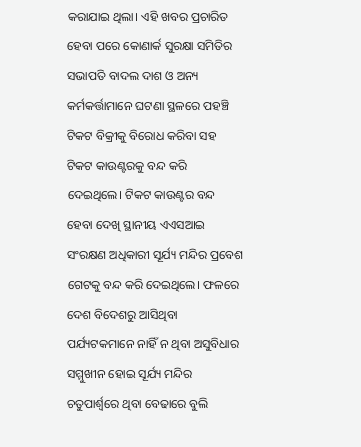କରାଯାଇ ଥିଲା। ଏହି ଖବର ପ୍ରଚାରିତ ହେବା ପରେ କୋଣାର୍କ ସୁରକ୍ଷା ସମିତିର ସଭାପତି ବାଦଲ ଦାଶ ଓ ଅନ୍ୟ କର୍ମକର୍ତ୍ତାମାନେ ଘଟଣା ସ୍ଥଳରେ ପହଞ୍ଚି ଟିକଟ ବିକ୍ରୀକୁ ବିରୋଧ କରିବା ସହ ଟିକଟ କାଉଣ୍ଟରକୁ ବନ୍ଦ କରି ଦେଇଥିଲେ। ଟିକଟ କାଉଣ୍ଟର ବନ୍ଦ ହେବା ଦେଖି ସ୍ଥାନୀୟ ଏଏସଆଇ ସଂରକ୍ଷଣ ଅଧିକାରୀ ସୂର୍ଯ୍ୟ ମନ୍ଦିର ପ୍ରବେଶ ଗେଟକୁ ବନ୍ଦ କରି ଦେଇଥିଲେ। ଫଳରେ ଦେଶ ବିଦେଶରୁ ଆସିଥିବା ପର୍ଯ୍ୟଟକମାନେ ନାହିଁ ନ ଥିବା ଅସୁବିଧାର ସମ୍ମୁଖୀନ ହୋଇ ସୂର୍ଯ୍ୟ ମନ୍ଦିର ଚତୁପାର୍ଶ୍ୱରେ ଥିବା ବେଢାରେ ବୁଲି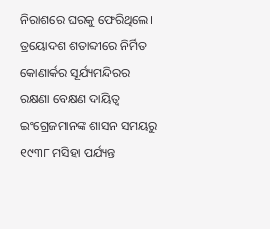ନିରାଶରେ ଘରକୁ ଫେରିଥିଲେ। ତ୍ରୟୋଦଶ ଶତାବ୍ଦୀରେ ନିର୍ମିତ କୋଣାର୍କର ସୂର୍ଯ୍ୟମନ୍ଦିରର ରକ୍ଷଣା ବେକ୍ଷଣ ଦାୟିତ୍ୱ ଇଂଗ୍ରେଜମାନଙ୍କ ଶାସନ ସମୟରୁ ୧୯୩୮ ମସିହା ପର୍ଯ୍ୟନ୍ତ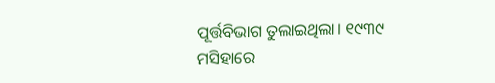ପୂର୍ତ୍ତବିଭାଗ ତୁଲାଇଥିଲା। ୧୯୩୯ ମସିହାରେ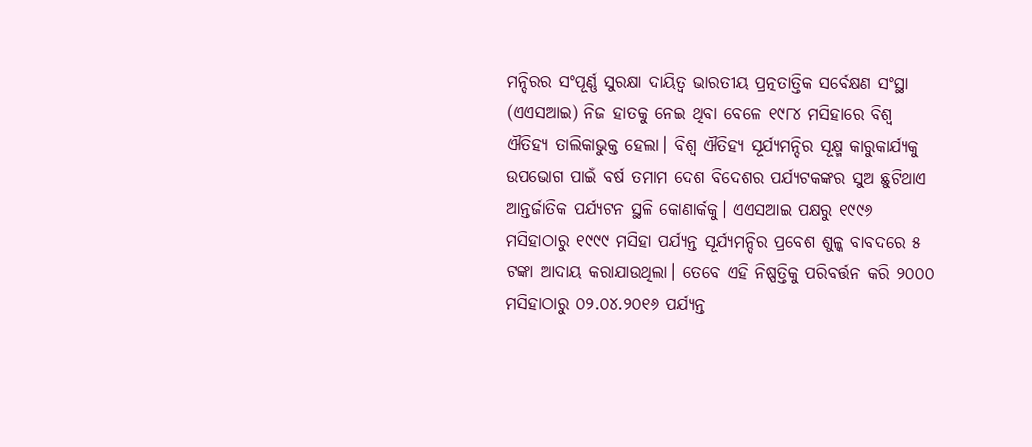ମନ୍ଦିରର ସଂପୂର୍ଣ୍ଣ ସୁରକ୍ଷା ଦାୟିତ୍ୱ ଭାରତୀୟ ପ୍ରତ୍ନତାତ୍ତିକ ସର୍ବେକ୍ଷଣ ସଂସ୍ଥା (ଏଏସଆଇ) ନିଜ ହାତକୁ ନେଇ ଥିବା ବେଳେ ୧୯୮୪ ମସିହାରେ ବିଶ୍ୱ ଐତିହ୍ୟ ତାଲିକାଭୁକ୍ତ ହେଲା। ବିଶ୍ୱ ଐତିହ୍ୟ ସୂର୍ଯ୍ୟମନ୍ଦିର ସୂକ୍ଷ୍ମ କାରୁକାର୍ଯ୍ୟକୁ ଉପଭୋଗ ପାଇଁ ବର୍ଷ ତମାମ ଦେଶ ବିଦେଶର ପର୍ଯ୍ୟଟକଙ୍କର ସୁଅ ଛୁଟିଥାଏ ଆନ୍ତର୍ଜାତିକ ପର୍ଯ୍ୟଟନ ସ୍ଥଳି କୋଣାର୍କକୁ। ଏଏସଆଇ ପକ୍ଷରୁ ୧୯୯୬ ମସିହାଠାରୁ ୧୯୯୯ ମସିହା ପର୍ଯ୍ୟନ୍ତ ସୂର୍ଯ୍ୟମନ୍ଦିର ପ୍ରବେଶ ଶୁଳ୍କ ବାବଦରେ ୫ ଟଙ୍କା ଆଦାୟ କରାଯାଉଥିଲା। ତେବେ ଏହି ନିଷ୍ପତ୍ତିକୁ ପରିବର୍ତ୍ତନ କରି ୨୦୦୦ ମସିହାଠାରୁ ୦୨.୦୪.୨୦୧୬ ପର୍ଯ୍ୟନ୍ତ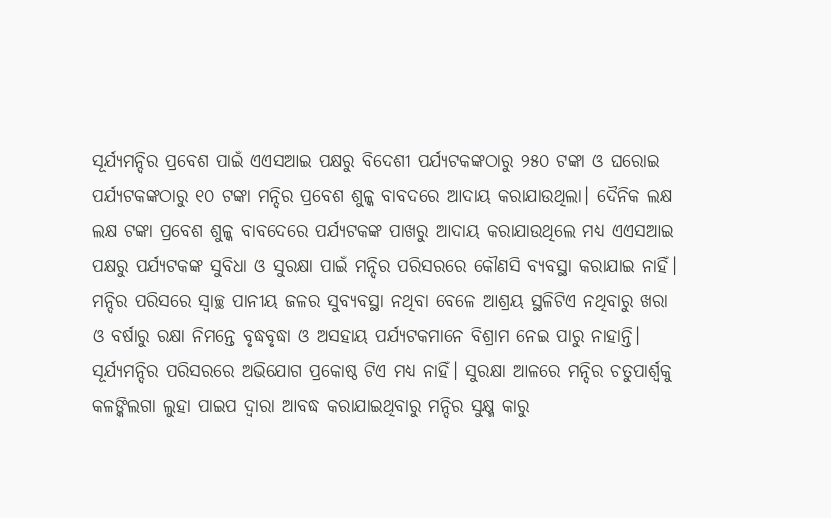ସୂର୍ଯ୍ୟମନ୍ଦିର ପ୍ରବେଶ ପାଇଁ ଏଏସଆଇ ପକ୍ଷରୁ ବିଦେଶୀ ପର୍ଯ୍ୟଟକଙ୍କଠାରୁ ୨୫୦ ଟଙ୍କା ଓ ଘରୋଇ ପର୍ଯ୍ୟଟକଙ୍କଠାରୁ ୧୦ ଟଙ୍କା ମନ୍ଦିର ପ୍ରବେଶ ଶୁଳ୍କ ବାବଦରେ ଆଦାୟ କରାଯାଉଥିଲା। ଦୈନିକ ଲକ୍ଷ ଲକ୍ଷ ଟଙ୍କା ପ୍ରବେଶ ଶୁଳ୍କ ବାବଦେରେ ପର୍ଯ୍ୟଟକଙ୍କ ପାଖରୁ ଆଦାୟ କରାଯାଉଥିଲେ ମଧ୍ୟ ଏଏସଆଇ ପକ୍ଷରୁ ପର୍ଯ୍ୟଟକଙ୍କ ସୁବିଧା ଓ ସୁରକ୍ଷା ପାଇଁ ମନ୍ଦିର ପରିସରରେ କୌଣସି ବ୍ୟବସ୍ଥା କରାଯାଇ ନାହିଁ। ମନ୍ଦିର ପରିସରେ ସ୍ୱାଚ୍ଛ ପାନୀୟ ଜଳର ସୁବ୍ୟବସ୍ଥା ନଥିବା ବେଳେ ଆଶ୍ରୟ ସ୍ଥଳିଟିଏ ନଥିବାରୁ ଖରା ଓ ବର୍ଷାରୁ ରକ୍ଷା ନିମନ୍ତେ ବୃଦ୍ଧବୃଦ୍ଧା ଓ ଅସହାୟ ପର୍ଯ୍ୟଟକମାନେ ବିଶ୍ରାମ ନେଇ ପାରୁ ନାହାନ୍ତି। ସୂର୍ଯ୍ୟମନ୍ଦିର ପରିସରରେ ଅଭିଯୋଗ ପ୍ରକୋଷ୍ଠ ଟିଏ ମଧ୍ୟ ନାହିଁ। ସୁରକ୍ଷା ଆଳରେ ମନ୍ଦିର ଚତୁପାର୍ଶ୍ୱକୁ କଳଙ୍କିଲଗା ଲୁହା ପାଇପ ଦ୍ୱାରା ଆବଦ୍ଧ କରାଯାଇଥିବାରୁ ମନ୍ଦିର ସୁକ୍ଷ୍ମ କାରୁ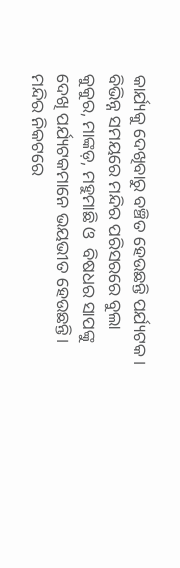କାର୍ଯ୍ୟକୁ ଦେଖିବାରୁ ବଞ୍ଚିତ ହେଉଛନ୍ତି ପର୍ଯ୍ୟଟକ।  ବିଭିନ୍ନ ସମୟରେ ମନ୍ଦିର ପରିସରରେ ବୁଲା କୁକୁର, ମାଙ୍କଡ଼, ମହୁମାଛି ଓ  ବିଷଧର ସାପଙ୍କୁ ଦେଖି ପର୍ଯ୍ୟଟକମାନେ ଭୟଭୀତ ହେଉଛନ୍ତି। ମନ୍ଦିର ନିକଟରେ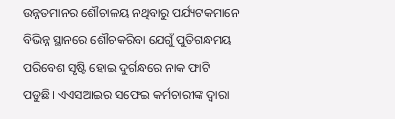ଉନ୍ନତମାନର ଶୌଚାଳୟ ନଥିବାରୁ ପର୍ଯ୍ୟଟକମାନେ ବିଭିନ୍ନ ସ୍ଥାନରେ ଶୌଚକରିବା ଯେଗୁଁ ପୁତିଗନ୍ଧମୟ ପରିବେଶ ସୃଷ୍ଟି ହୋଇ ଦୁର୍ଗନ୍ଧରେ ନାକ ଫାଟି ପଡୁଛି। ଏଏସଆଇର ସଫେଇ କର୍ମଚାରୀଙ୍କ ଦ୍ୱାରା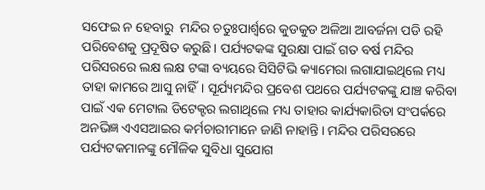ସଫେଇ ନ ହେବାରୁ  ମନ୍ଦିର ଚତୁଃପାର୍ଶ୍ୱରେ କୁଡକୁଡ ଅଳିଆ ଆବର୍ଜନା ପଡି ରହି ପରିବେଶକୁ ପ୍ରଦୂଷିତ କରୁଛି। ପର୍ଯ୍ୟଟକଙ୍କ ସୁରକ୍ଷା ପାଇଁ ଗତ ବର୍ଷ ମନ୍ଦିର ପରିସରରେ ଲକ୍ଷ ଲକ୍ଷ ଟଙ୍କା ବ୍ୟୟରେ ସିସିଟିଭି କ୍ୟାମେରା ଲଗାଯାଇଥିଲେ ମଧ୍ୟ ତାହା କାମରେ ଆସୁ ନାହିଁ। ସୂର୍ଯ୍ୟମନ୍ଦିର ପ୍ରବେଶ ପଥରେ ପର୍ଯ୍ୟଟକଙ୍କୁ ଯାଞ୍ଚ କରିବା ପାଇଁ ଏକ ମେଟାଲ ଡିଟେକ୍ଟର ଲଗାଥିଲେ ମଧ୍ୟ ତାହାର କାର୍ଯ୍ୟକାରିତା ସଂପର୍କରେ ଅନଭିଜ୍ଞ ଏଏସଆଇର କର୍ମଚାରୀମାନେ ଜାଣି ନାହାନ୍ତି। ମନ୍ଦିର ପରିସରରେ ପର୍ଯ୍ୟଟକମାନଙ୍କୁ ମୌଳିକ ସୁବିଧା ସୁଯୋଗ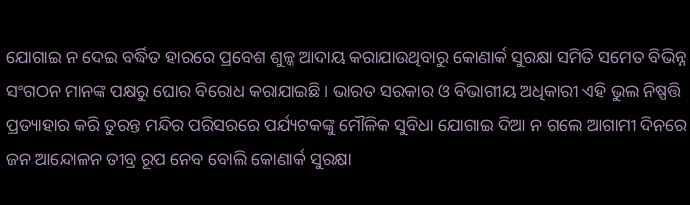ଯୋଗାଇ ନ ଦେଇ ବର୍ଦ୍ଧିତ ହାରରେ ପ୍ରବେଶ ଶୁଳ୍କ ଆଦାୟ କରାଯାଉଥିବାରୁ କୋଣାର୍କ ସୁରକ୍ଷା ସମିତି ସମେତ ବିଭିନ୍ନ ସଂଗଠନ ମାନଙ୍କ ପକ୍ଷରୁ ଘୋର ବିରୋଧ କରାଯାଇଛି। ଭାରତ ସରକାର ଓ ବିଭାଗୀୟ ଅଧିକାରୀ ଏହି ଭୁଲ ନିଷ୍ପତ୍ତି ପ୍ରତ୍ୟାହାର କରି ତୁରନ୍ତ ମନ୍ଦିର ପରିସରରେ ପର୍ଯ୍ୟଟକଙ୍କୁ ମୌଳିକ ସୁବିଧା ଯୋଗାଇ ଦିଆ ନ ଗଲେ ଆଗାମୀ ଦିନରେ ଜନ ଆନ୍ଦୋଳନ ତୀବ୍ର ରୂପ ନେବ ବୋଲି କୋଣାର୍କ ସୁରକ୍ଷା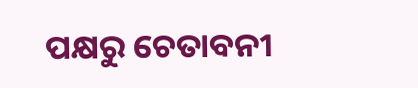ପକ୍ଷରୁ ଚେତାବନୀ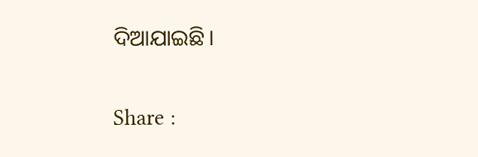ଦିଆଯାଇଛି।

Share :